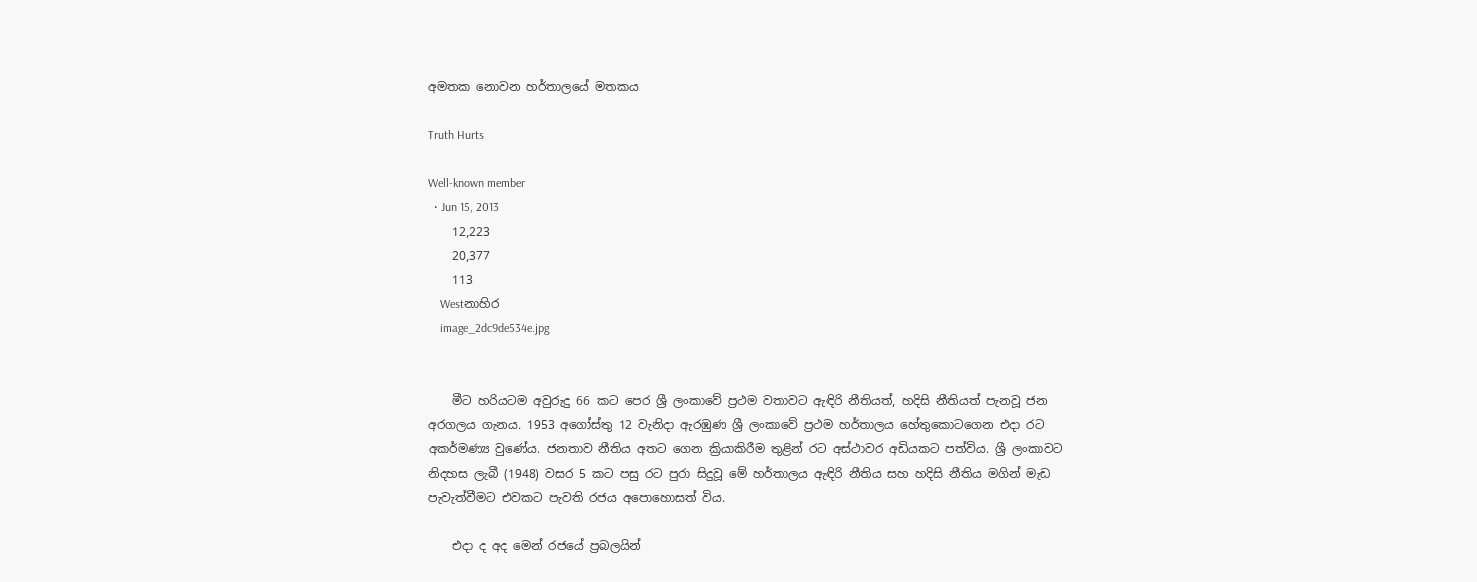අමතක නොවන හර්තාලයේ මතකය

Truth Hurts

Well-known member
  • Jun 15, 2013
    12,223
    20,377
    113
    Westනාහිර
    image_2dc9de534e.jpg


    මීට හරියටම අවුරුදු 66 කට පෙර ශ්‍රී ලංකාවේ ප්‍රථම වතාවට ඇඳිරි නීතියත්, හදිසි නීතියත් පැනවූ ජන අරගලය ගැනය. 1953 අගෝස්තු 12 වැනිදා ඇරඹුණ ශ්‍රී ලංකාවේ ප්‍රථම හර්තාලය හේතුකොටගෙන එදා රට අකර්මණ්‍ය වුණේය. ජනතාව නීතිය අතට ගෙන ක්‍රියාකිරීම තුළින් රට අස්ථාවර අඩියකට පත්විය. ශ්‍රී ලංකාවට නිදහස ලැබී (1948) වසර 5 කට පසු රට පුරා සිදුවූ මේ හර්තාලය ඇඳිරි නීතිය සහ හදිසි නීතිය මගින් මැඩ පැවැත්වීමට එවකට පැවති රජය අපොහොසත් විය.

    එදා ද අද මෙන් රජයේ ප්‍රබලයින්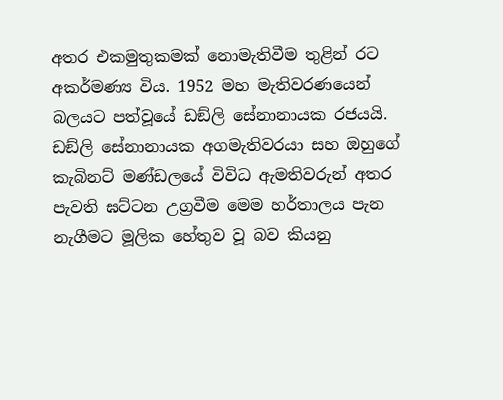අතර එකමුතුකමක් නොමැතිවීම තුළින් රට අකර්මණ්‍ය විය. 1952 මහ මැතිවරණයෙන් බලයට පත්වූයේ ඩඞ්ලි සේනානායක රජයයි. ඩඞ්ලි සේනානායක අගමැතිවරයා සහ ඔහුගේ කැබිනට් මණ්ඩලයේ විවිධ ඇමතිවරුන් අතර පැවති ඝට්ටන උග්‍රවීම මෙම හර්තාලය පැන නැගීමට මූලික හේතුව වූ බව කියනු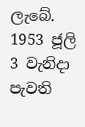ලැබේ. 1953 ජූලි 3 වැනිදා පැවති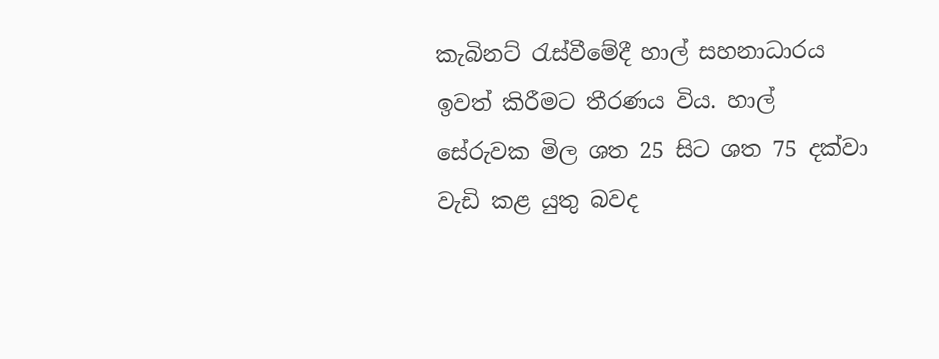කැබිනට් රැස්වීමේදී හාල් සහනාධාරය ඉවත් කිරීමට තීරණය විය. හාල් සේරුවක මිල ශත 25 සිට ශත 75 දක්වා වැඩි කළ යුතු බවද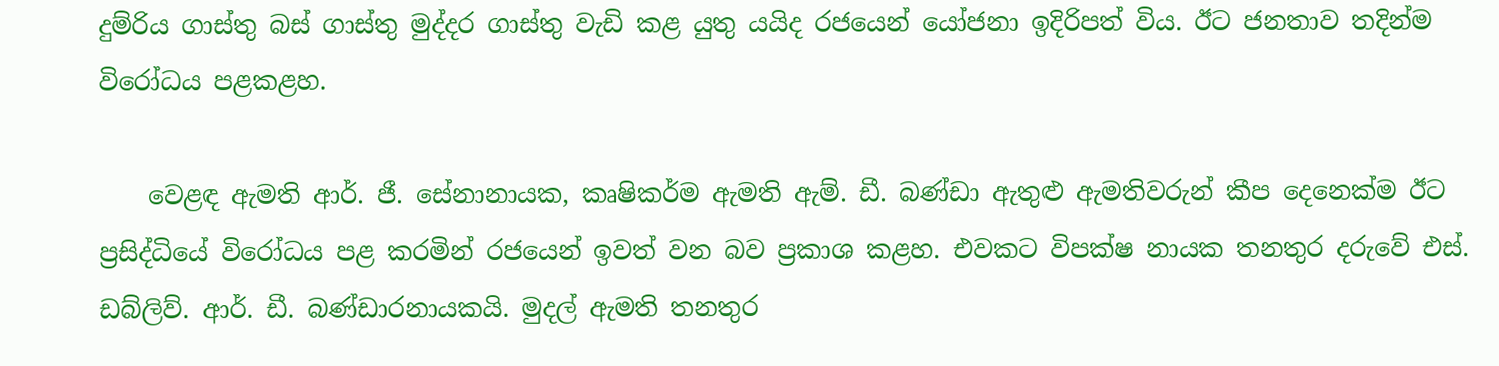දුම්රිය ගාස්තු බස් ගාස්තු මුද්දර ගාස්තු වැඩි කළ යුතු යයිද රජයෙන් යෝජනා ඉදිරිපත් විය. ඊට ජනතාව තදින්ම විරෝධය පළකළහ.

    වෙළඳ ඇමති ආර්. ජී. සේනානායක, කෘෂිකර්ම ඇමති ඇම්. ඩී. බණ්ඩා ඇතුළු ඇමතිවරුන් කීප දෙනෙක්ම ඊට ප්‍රසිද්ධියේ විරෝධය පළ කරමින් රජයෙන් ඉවත් වන බව ප්‍රකාශ කළහ. එවකට විපක්ෂ නායක තනතුර දරුවේ එස්. ඩබ්ලිව්. ආර්. ඩී. බණ්ඩාරනායකයි. මුදල් ඇමති තනතුර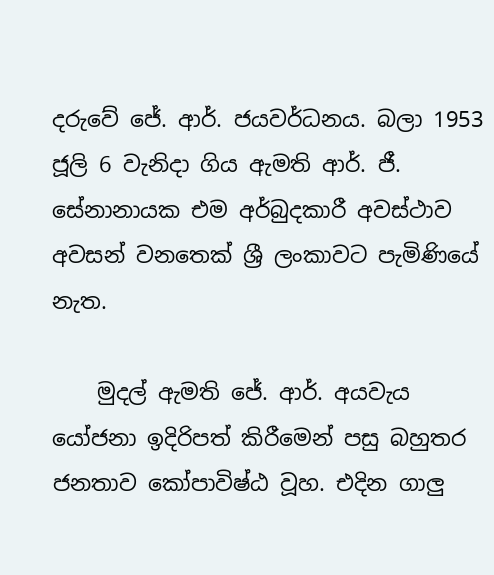දරුවේ ජේ. ආර්. ජයවර්ධනය. බලා 1953 ජූලි 6 වැනිදා ගිය ඇමති ආර්. ජී. සේනානායක එම අර්බුදකාරී අවස්ථාව අවසන් වනතෙක් ශ්‍රී ලංකාවට පැමිණියේ නැත.

    මුදල් ඇමති ජේ. ආර්. අයවැය යෝජනා ඉදිරිපත් කිරීමෙන් පසු බහුතර ජනතාව කෝපාවිෂ්ඨ වූහ. එදින ගාලු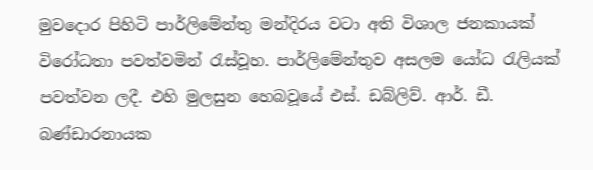මුවදොර පිහිටි පාර්ලිමේන්තු මන්දිරය වටා අති විශාල ජනකායක් විරෝධතා පවත්වමින් රැස්වූහ. පාර්ලිමේන්තුව අසලම යෝධ රැලියක් පවත්වන ලදී. එහි මුලසුන හෙබවූයේ එස්. ඩබ්ලිව්. ආර්. ඩී. බණ්ඩාරනායක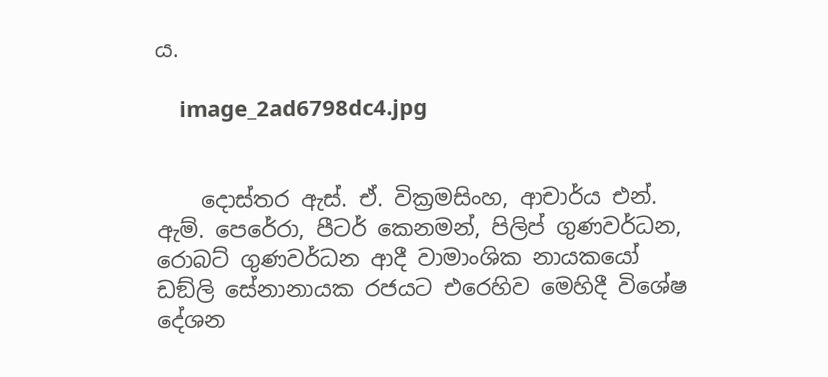ය.

    image_2ad6798dc4.jpg


    දොස්තර ඇස්. ඒ. වික්‍රමසිංහ, ආචාර්ය එන්. ඇම්. පෙරේරා, පීටර් කෙනමන්, පිලිප් ගුණවර්ධන, රොබට් ගුණවර්ධන ආදී වාමාංශික නායකයෝ ඩඞ්ලි සේනානායක රජයට එරෙහිව මෙහිදී විශේෂ දේශන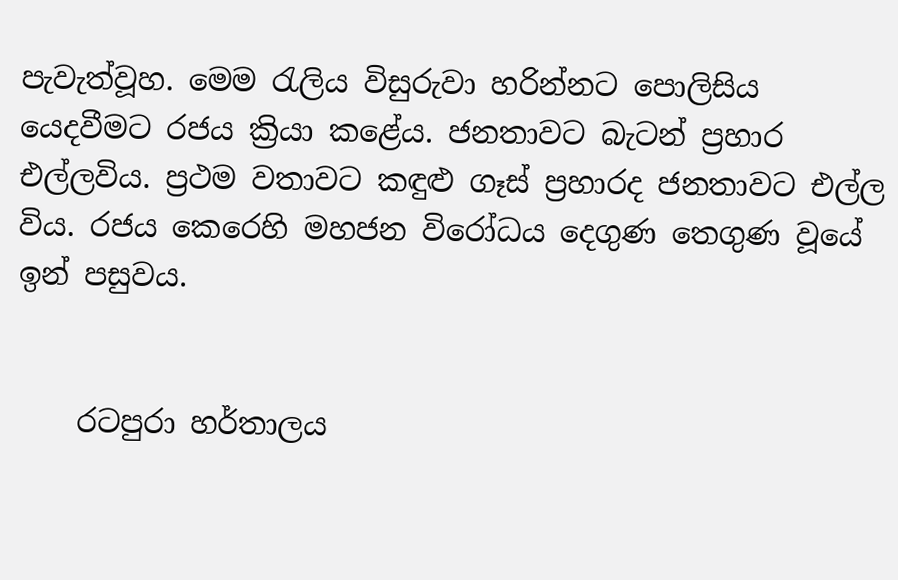පැවැත්වූහ. මෙම රැලිය විසුරුවා හරින්නට පොලිසිය යෙදවීමට රජය ක්‍රියා කළේය. ජනතාවට බැටන් ප්‍රහාර එල්ලවිය. ප්‍රථම වතාවට කඳුළු ගෑස් ප්‍රහාරද ජනතාවට එල්ල විය. රජය කෙරෙහි මහජන විරෝධය දෙගුණ තෙගුණ වූයේ ඉන් පසුවය.


    රටපුරා හර්තාලය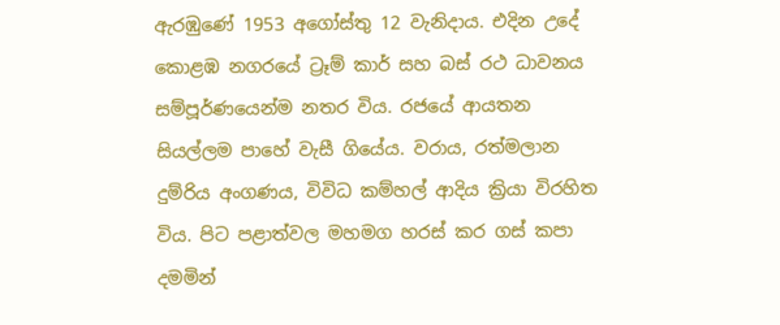ඇරඹුණේ 1953 අගෝස්තු 12 වැනිදාය. එදින උදේ කොළඹ නගරයේ ට්‍රෑම් කාර් සහ බස් රථ ධාවනය සම්පූර්ණයෙන්ම නතර විය. රජයේ ආයතන සියල්ලම පාහේ වැසී ගියේය. වරාය, රත්මලාන දුම්රිය අංගණය, විවිධ කම්හල් ආදිය ක්‍රියා විරහිත විය. පිට පළාත්වල මහමග හරස් කර ගස් කපා දමමින්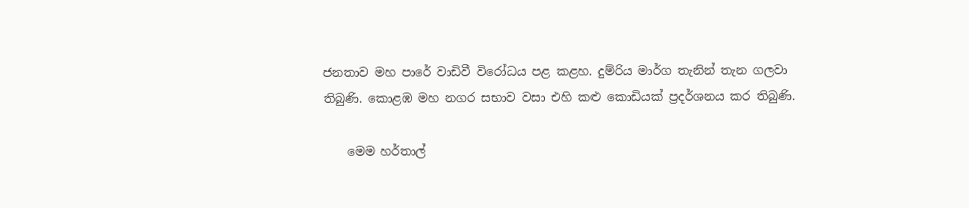ජනතාව මහ පාරේ වාඩිවී විරෝධය පළ කළහ. දුම්රිය මාර්ග තැනින් තැන ගලවා තිබුණි. කොළඹ මහ නගර සභාව වසා එහි කළු කොඩියක් ප්‍රදර්ශනය කර තිබුණි.

    මෙම හර්තාල්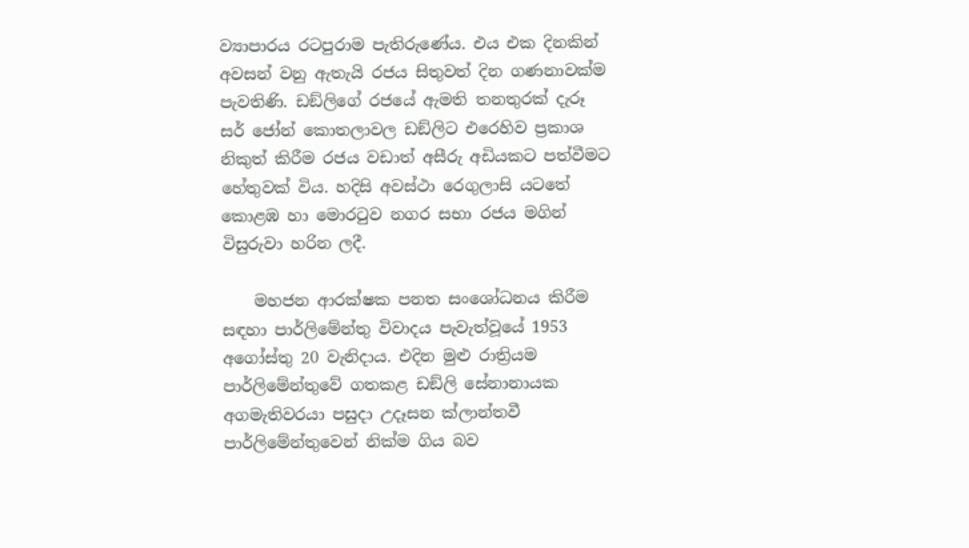ව්‍යාපාරය රටපුරාම පැතිරුණේය. එය එක දිනකින් අවසන් වනු ඇතැයි රජය සිතුවත් දින ගණනාවක්ම පැවතිණි. ඩඞ්ලිගේ රජයේ ඇමති තනතුරක් දැරූ සර් ජෝන් කොතලාවල ඩඞ්ලිට එරෙහිව ප්‍රකාශ නිකුත් කිරීම රජය වඩාත් අසීරු අඩියකට පත්වීමට හේතුවක් විය. හදිසි අවස්ථා රෙගුලාසි යටතේ කොළඹ හා මොරටුව නගර සභා රජය මගින් විසුරුවා හරින ලදී.

    මහජන ආරක්ෂක පනත සංශෝධනය කිරීම සඳහා පාර්ලිමේන්තු විවාදය පැවැත්වූයේ 1953 අගෝස්තු 20 වැනිදාය. එදින මුළු රාත්‍රියම පාර්ලිමේන්තුවේ ගතකළ ඩඞ්ලි සේනානායක අගමැතිවරයා පසුදා උදෑසන ක්ලාන්තවී පාර්ලිමේන්තුවෙන් නික්ම ගිය බව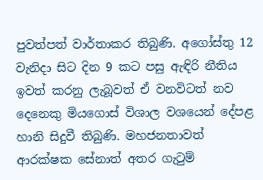පුවත්පත් වාර්තාකර තිබුණි. අගෝස්තු 12 වැනිදා සිට දින 9 කට පසු ඇඳිරි නීතිය ඉවත් කරනු ලැබූවත් ඒ වනවිටත් නව දෙනෙකු මියගොස් විශාල වශයෙන් දේපළ හානි සිදුවී තිබුණි. මහජනතාවත් ආරක්ෂක සේනාත් අතර ගැටුම්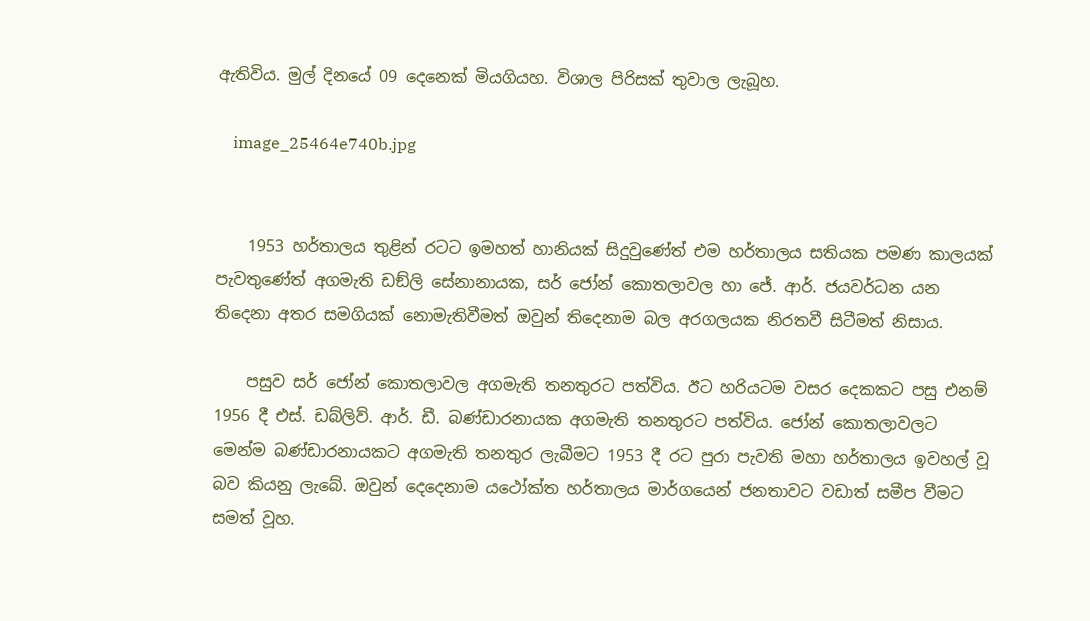ඇතිවිය. මුල් දිනයේ 09 දෙනෙක් මියගියහ. විශාල පිරිසක් තුවාල ලැබූහ.

    image_25464e740b.jpg


    1953 හර්තාලය තුළින් රටට ඉමහත් හානියක් සිදුවුණේත් එම හර්තාලය සතියක පමණ කාලයක් පැවතුණේත් අගමැති ඩඞ්ලි සේනානායක, සර් ජෝන් කොතලාවල හා ජේ. ආර්. ජයවර්ධන යන තිදෙනා අතර සමගියක් නොමැතිවීමත් ඔවුන් තිදෙනාම බල අරගලයක නිරතවී සිටීමත් නිසාය.

    පසුව සර් ජෝන් කොතලාවල අගමැති තනතුරට පත්විය. ඊට හරියටම වසර දෙකකට පසු එනම් 1956 දී එස්. ඩබ්ලිව්. ආර්. ඩී. බණ්ඩාරනායක අගමැති තනතුරට පත්විය. ජෝන් කොතලාවලට මෙන්ම බණ්ඩාරනායකට අගමැති තනතුර ලැබීමට 1953 දී රට පුරා පැවති මහා හර්තාලය ඉවහල් වූ බව කියනු ලැබේ. ඔවුන් දෙදෙනාම යථෝක්ත හර්තාලය මාර්ගයෙන් ජනතාවට වඩාත් සමීප වීමට සමත් වූහ.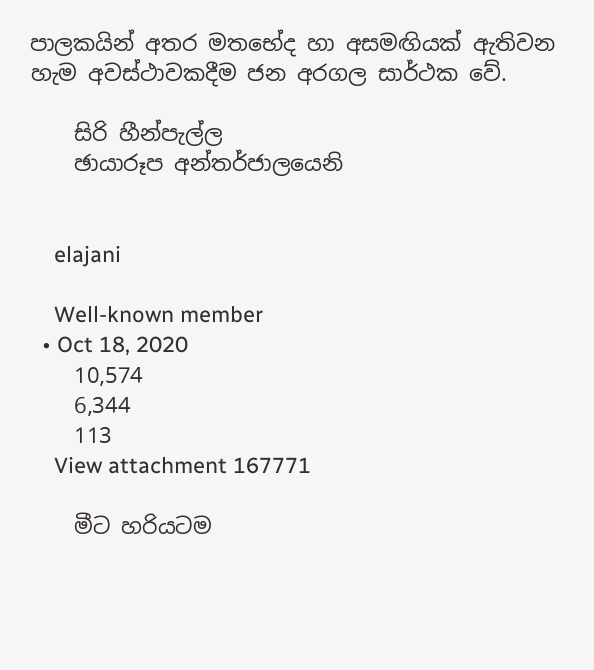පාලකයින් අතර මතභේද හා අසමඟියක් ඇතිවන හැම අවස්ථාවකදීම ජන අරගල සාර්ථක වේ.

    සිරි හීන්පැල්ල
    ඡායාරූප අන්තර්ජාලයෙනි


    elajani

    Well-known member
  • Oct 18, 2020
    10,574
    6,344
    113
    View attachment 167771

    මීට හරියටම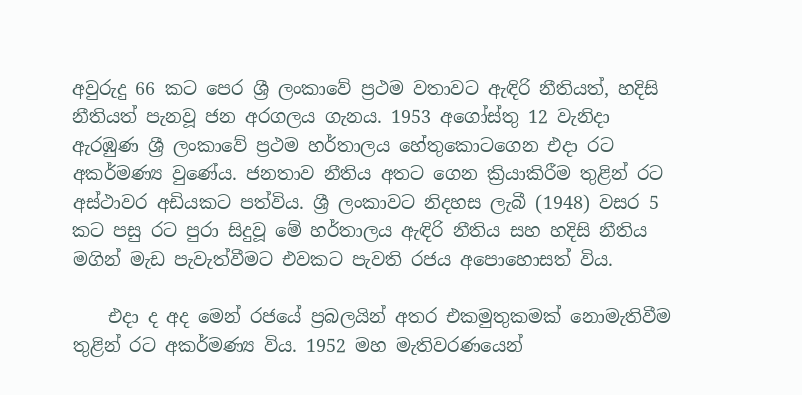අවුරුදු 66 කට පෙර ශ්‍රී ලංකාවේ ප්‍රථම වතාවට ඇඳිරි නීතියත්, හදිසි නීතියත් පැනවූ ජන අරගලය ගැනය. 1953 අගෝස්තු 12 වැනිදා ඇරඹුණ ශ්‍රී ලංකාවේ ප්‍රථම හර්තාලය හේතුකොටගෙන එදා රට අකර්මණ්‍ය වුණේය. ජනතාව නීතිය අතට ගෙන ක්‍රියාකිරීම තුළින් රට අස්ථාවර අඩියකට පත්විය. ශ්‍රී ලංකාවට නිදහස ලැබී (1948) වසර 5 කට පසු රට පුරා සිදුවූ මේ හර්තාලය ඇඳිරි නීතිය සහ හදිසි නීතිය මගින් මැඩ පැවැත්වීමට එවකට පැවති රජය අපොහොසත් විය.

    එදා ද අද මෙන් රජයේ ප්‍රබලයින් අතර එකමුතුකමක් නොමැතිවීම තුළින් රට අකර්මණ්‍ය විය. 1952 මහ මැතිවරණයෙන්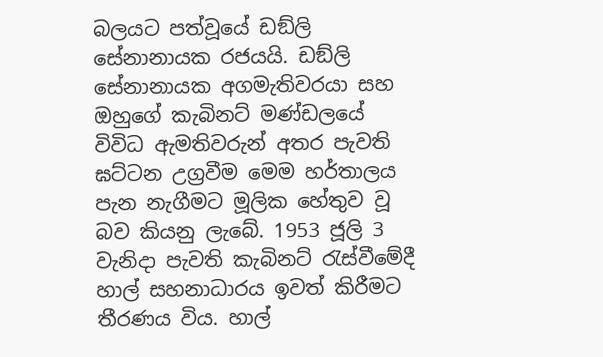බලයට පත්වූයේ ඩඞ්ලි සේනානායක රජයයි. ඩඞ්ලි සේනානායක අගමැතිවරයා සහ ඔහුගේ කැබිනට් මණ්ඩලයේ විවිධ ඇමතිවරුන් අතර පැවති ඝට්ටන උග්‍රවීම මෙම හර්තාලය පැන නැගීමට මූලික හේතුව වූ බව කියනු ලැබේ. 1953 ජූලි 3 වැනිදා පැවති කැබිනට් රැස්වීමේදී හාල් සහනාධාරය ඉවත් කිරීමට තීරණය විය. හාල්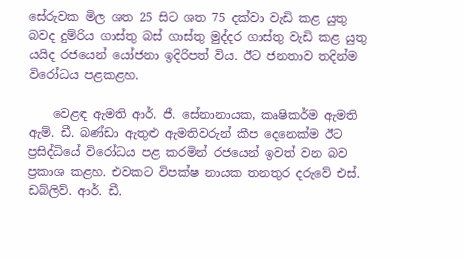සේරුවක මිල ශත 25 සිට ශත 75 දක්වා වැඩි කළ යුතු බවද දුම්රිය ගාස්තු බස් ගාස්තු මුද්දර ගාස්තු වැඩි කළ යුතු යයිද රජයෙන් යෝජනා ඉදිරිපත් විය. ඊට ජනතාව තදින්ම විරෝධය පළකළහ.

    වෙළඳ ඇමති ආර්. ජී. සේනානායක, කෘෂිකර්ම ඇමති ඇම්. ඩී. බණ්ඩා ඇතුළු ඇමතිවරුන් කීප දෙනෙක්ම ඊට ප්‍රසිද්ධියේ විරෝධය පළ කරමින් රජයෙන් ඉවත් වන බව ප්‍රකාශ කළහ. එවකට විපක්ෂ නායක තනතුර දරුවේ එස්. ඩබ්ලිව්. ආර්. ඩී.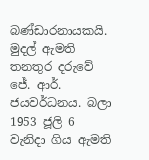බණ්ඩාරනායකයි. මුදල් ඇමති තනතුර දරුවේ ජේ. ආර්. ජයවර්ධනය. බලා 1953 ජූලි 6 වැනිදා ගිය ඇමති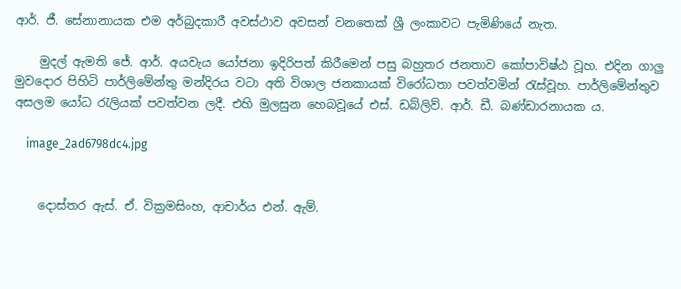ආර්. ජී. සේනානායක එම අර්බුදකාරී අවස්ථාව අවසන් වනතෙක් ශ්‍රී ලංකාවට පැමිණියේ නැත.

    මුදල් ඇමති ජේ. ආර්. අයවැය යෝජනා ඉදිරිපත් කිරීමෙන් පසු බහුතර ජනතාව කෝපාවිෂ්ඨ වූහ. එදින ගාලු මුවදොර පිහිටි පාර්ලිමේන්තු මන්දිරය වටා අති විශාල ජනකායක් විරෝධතා පවත්වමින් රැස්වූහ. පාර්ලිමේන්තුව අසලම යෝධ රැලියක් පවත්වන ලදී. එහි මුලසුන හෙබවූයේ එස්. ඩබ්ලිව්. ආර්. ඩී. බණ්ඩාරනායක ය.

    image_2ad6798dc4.jpg


    දොස්තර ඇස්. ඒ. වික්‍රමසිංහ, ආචාර්ය එන්. ඇම්.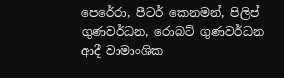පෙරේරා, පීටර් කෙනමන්, පිලිප් ගුණවර්ධන, රොබට් ගුණවර්ධන ආදී වාමාංශික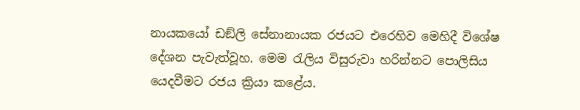නායකයෝ ඩඞ්ලි සේනානායක රජයට එරෙහිව මෙහිදී විශේෂ දේශන පැවැත්වූහ. මෙම රැලිය විසුරුවා හරින්නට පොලිසිය යෙදවීමට රජය ක්‍රියා කළේය.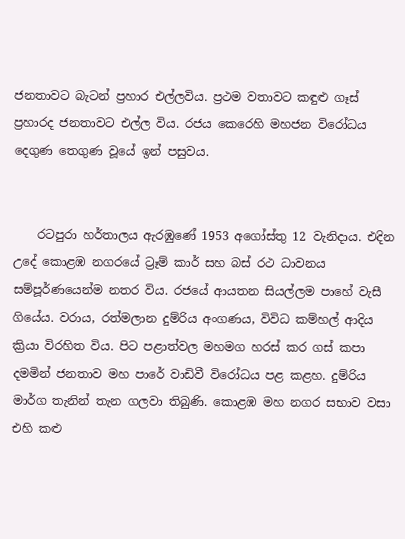ජනතාවට බැටන් ප්‍රහාර එල්ලවිය. ප්‍රථම වතාවට කඳුළු ගෑස් ප්‍රහාරද ජනතාවට එල්ල විය. රජය කෙරෙහි මහජන විරෝධය දෙගුණ තෙගුණ වූයේ ඉන් පසුවය.


    රටපුරා හර්තාලය ඇරඹුණේ 1953 අගෝස්තු 12 වැනිදාය. එදින උදේ කොළඹ නගරයේ ට්‍රෑම් කාර් සහ බස් රථ ධාවනය සම්පූර්ණයෙන්ම නතර විය. රජයේ ආයතන සියල්ලම පාහේ වැසී ගියේය. වරාය, රත්මලාන දුම්රිය අංගණය, විවිධ කම්හල් ආදිය ක්‍රියා විරහිත විය. පිට පළාත්වල මහමග හරස් කර ගස් කපා දමමින් ජනතාව මහ පාරේ වාඩිවී විරෝධය පළ කළහ. දුම්රිය මාර්ග තැනින් තැන ගලවා තිබුණි. කොළඹ මහ නගර සභාව වසා එහි කළු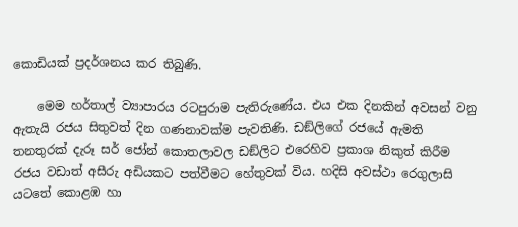කොඩියක් ප්‍රදර්ශනය කර තිබුණි.

    මෙම හර්තාල් ව්‍යාපාරය රටපුරාම පැතිරුණේය. එය එක දිනකින් අවසන් වනු ඇතැයි රජය සිතුවත් දින ගණනාවක්ම පැවතිණි. ඩඞ්ලිගේ රජයේ ඇමති තනතුරක් දැරූ සර් ජෝන් කොතලාවල ඩඞ්ලිට එරෙහිව ප්‍රකාශ නිකුත් කිරීම රජය වඩාත් අසීරු අඩියකට පත්වීමට හේතුවක් විය. හදිසි අවස්ථා රෙගුලාසි යටතේ කොළඹ හා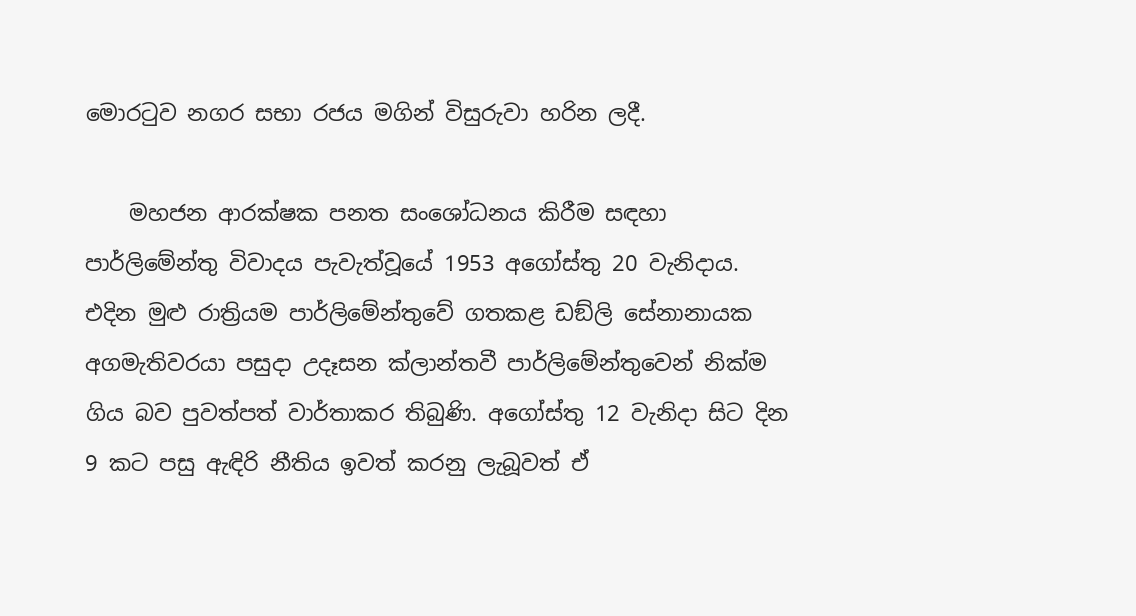මොරටුව නගර සභා රජය මගින් විසුරුවා හරින ලදී.

    මහජන ආරක්ෂක පනත සංශෝධනය කිරීම සඳහා පාර්ලිමේන්තු විවාදය පැවැත්වූයේ 1953 අගෝස්තු 20 වැනිදාය. එදින මුළු රාත්‍රියම පාර්ලිමේන්තුවේ ගතකළ ඩඞ්ලි සේනානායක අගමැතිවරයා පසුදා උදෑසන ක්ලාන්තවී පාර්ලිමේන්තුවෙන් නික්ම ගිය බව පුවත්පත් වාර්තාකර තිබුණි. අගෝස්තු 12 වැනිදා සිට දින 9 කට පසු ඇඳිරි නීතිය ඉවත් කරනු ලැබූවත් ඒ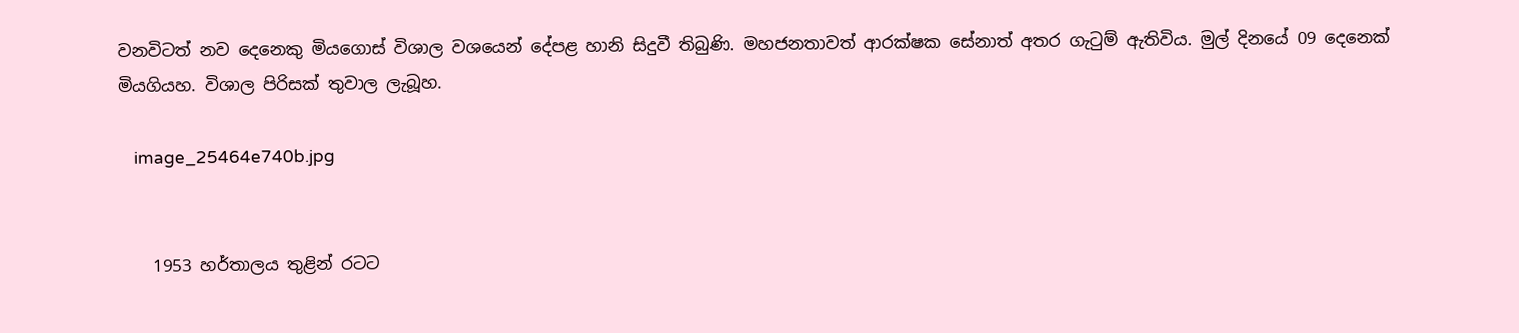වනවිටත් නව දෙනෙකු මියගොස් විශාල වශයෙන් දේපළ හානි සිදුවී තිබුණි. මහජනතාවත් ආරක්ෂක සේනාත් අතර ගැටුම් ඇතිවිය. මුල් දිනයේ 09 දෙනෙක් මියගියහ. විශාල පිරිසක් තුවාල ලැබූහ.

    image_25464e740b.jpg


    1953 හර්තාලය තුළින් රටට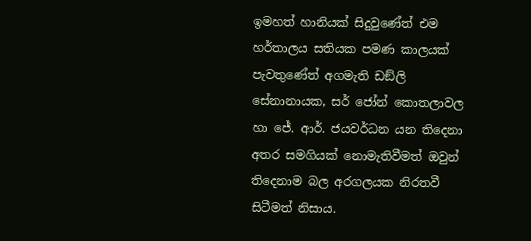ඉමහත් හානියක් සිදුවුණේත් එම හර්තාලය සතියක පමණ කාලයක් පැවතුණේත් අගමැති ඩඞ්ලි සේනානායක, සර් ජෝන් කොතලාවල හා ජේ. ආර්. ජයවර්ධන යන තිදෙනා අතර සමගියක් නොමැතිවීමත් ඔවුන් තිදෙනාම බල අරගලයක නිරතවී සිටීමත් නිසාය.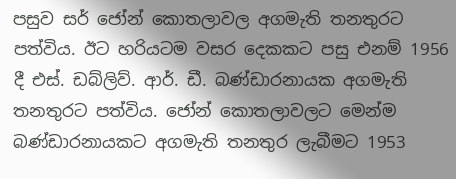පසුව සර් ජෝන් කොතලාවල අගමැති තනතුරට පත්විය. ඊට හරියටම වසර දෙකකට පසු එනම් 1956 දී එස්. ඩබ්ලිව්. ආර්. ඩී. බණ්ඩාරනායක අගමැති තනතුරට පත්විය. ජෝන් කොතලාවලට මෙන්ම බණ්ඩාරනායකට අගමැති තනතුර ලැබීමට 1953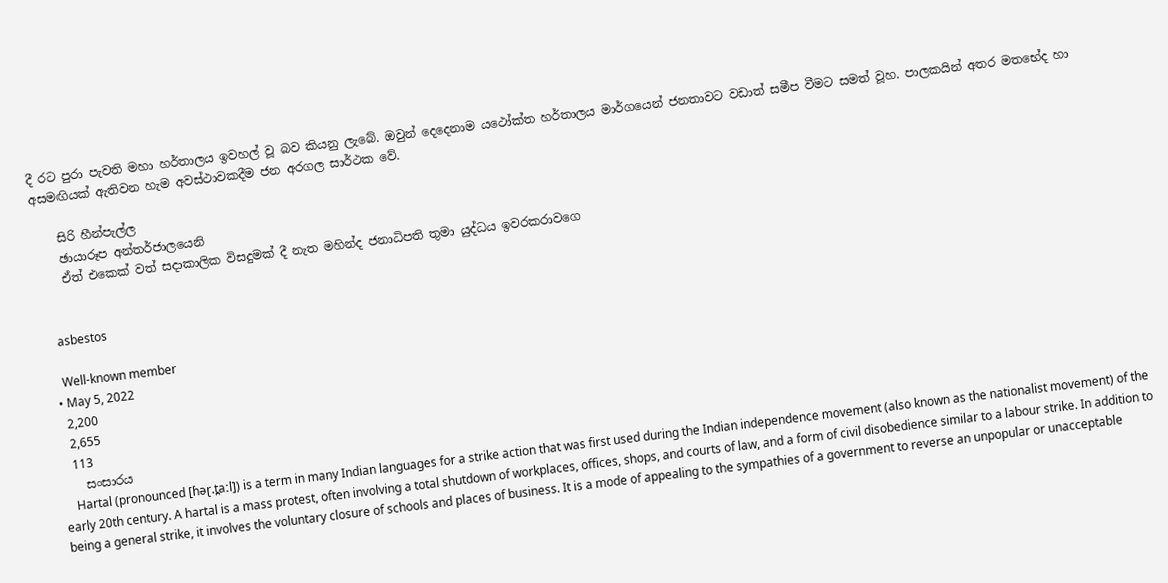දී රට පුරා පැවති මහා හර්තාලය ඉවහල් වූ බව කියනු ලැබේ. ඔවුන් දෙදෙනාම යථෝක්ත හර්තාලය මාර්ගයෙන් ජනතාවට වඩාත් සමීප වීමට සමත් වූහ. පාලකයින් අතර මතභේද හා අසමඟියක් ඇතිවන හැම අවස්ථාවකදීම ජන අරගල සාර්ථක වේ.

    සිරි හීන්පැල්ල
    ඡායාරූප අන්තර්ජාලයෙනි
    ඒත් එකෙක් වත් සදාකාලික විසදුමක් දී නැත මහින්ද ජනාධිපති තුමා යුද්ධය ඉවරකරාවගෙ


    asbestos

    Well-known member
  • May 5, 2022
    2,200
    2,655
    113
    සංසාරය
    Hartal (pronounced [ɦəɽ.t̪aːl]) is a term in many Indian languages for a strike action that was first used during the Indian independence movement (also known as the nationalist movement) of the early 20th century. A hartal is a mass protest, often involving a total shutdown of workplaces, offices, shops, and courts of law, and a form of civil disobedience similar to a labour strike. In addition to being a general strike, it involves the voluntary closure of schools and places of business. It is a mode of appealing to the sympathies of a government to reverse an unpopular or unacceptable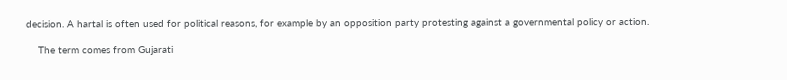decision. A hartal is often used for political reasons, for example by an opposition party protesting against a governmental policy or action.

    The term comes from Gujarati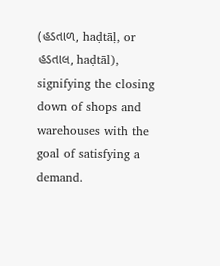(હડતાળ, haḍtāḷ, or હડતાલ, haḍtāl), signifying the closing down of shops and warehouses with the goal of satisfying a demand.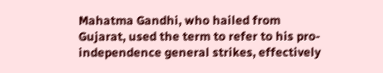Mahatma Gandhi, who hailed from Gujarat, used the term to refer to his pro-independence general strikes, effectively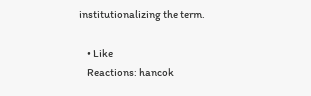institutionalizing the term.

    • Like
    Reactions: hancok